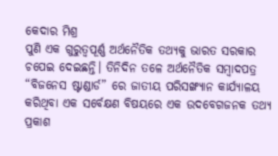କେଦାର ମିଶ୍ର
ପୁଣି ଏକ ଗୁରୁତ୍ୱପୂର୍ଣ୍ଣ ଅର୍ଥନୈତିକ ତଥ୍ୟକୁ ଭାରତ ସରକାର ଚପେଇ ଦେଇଛନ୍ତି। ତିନିଦିନ ତଳେ ଅର୍ଥନୈତିକ ସମ୍ବାଦପତ୍ର “ବିଜନେସ ଷ୍ଟାଣ୍ଡାର୍ଡ” ରେ ଜାତୀୟ ପରିସଙ୍ଖ୍ୟାନ କାର୍ଯ୍ୟାଳୟ କରିଥିବା ଏକ ସର୍ବେକ୍ଷଣ ବିଷୟରେ ଏକ ଉଦବେଗଜନକ ତଥ୍ୟ ପ୍ରକାଶ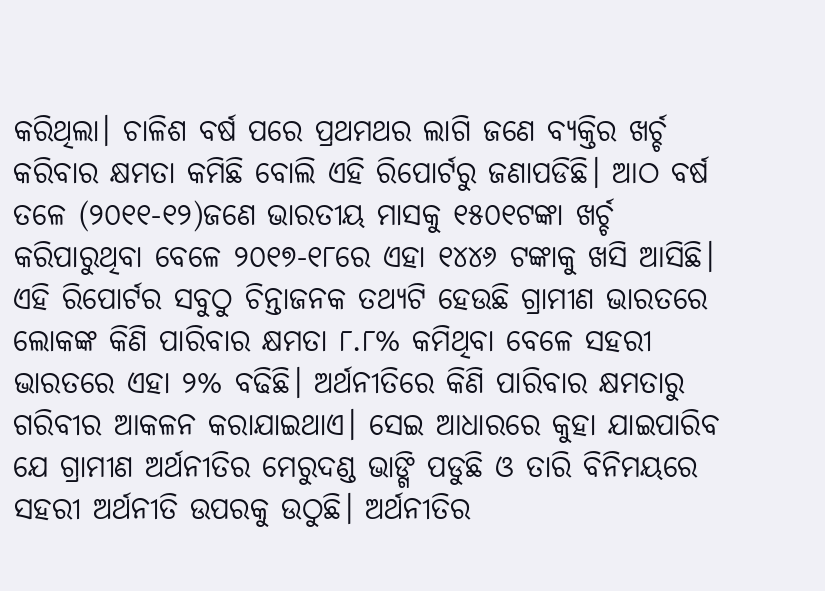କରିଥିଲା। ଚାଳିଶ ବର୍ଷ ପରେ ପ୍ରଥମଥର ଲାଗି ଜଣେ ବ୍ୟକ୍ତିର ଖର୍ଚ୍ଚ କରିବାର କ୍ଷମତା କମିଛି ବୋଲି ଏହି ରିପୋର୍ଟରୁ ଜଣାପଡିଛି। ଆଠ ବର୍ଷ ତଳେ (୨୦୧୧-୧୨)ଜଣେ ଭାରତୀୟ ମାସକୁ ୧୫୦୧ଟଙ୍କା ଖର୍ଚ୍ଚ କରିପାରୁଥିବା ବେଳେ ୨୦୧୭-୧୮ରେ ଏହା ୧୪୪୬ ଟଙ୍କାକୁ ଖସି ଆସିଛି। ଏହି ରିପୋର୍ଟର ସବୁଠୁ ଚିନ୍ତାଜନକ ତଥ୍ୟଟି ହେଉଛି ଗ୍ରାମୀଣ ଭାରତରେ ଲୋକଙ୍କ କିଣି ପାରିବାର କ୍ଷମତା ୮.୮% କମିଥିବା ବେଳେ ସହରୀ ଭାରତରେ ଏହା ୨% ବଢିଛି। ଅର୍ଥନୀତିରେ କିଣି ପାରିବାର କ୍ଷମତାରୁ ଗରିବୀର ଆକଳନ କରାଯାଇଥାଏ। ସେଇ ଆଧାରରେ କୁହା ଯାଇପାରିବ ଯେ ଗ୍ରାମୀଣ ଅର୍ଥନୀତିର ମେରୁଦଣ୍ଡ ଭାଙ୍ଗି ପଡୁଛି ଓ ତାରି ବିନିମୟରେ ସହରୀ ଅର୍ଥନୀତି ଉପରକୁ ଉଠୁଛି। ଅର୍ଥନୀତିର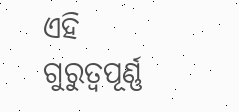ଏହି ଗୁରୁତ୍ୱପୂର୍ଣ୍ଣ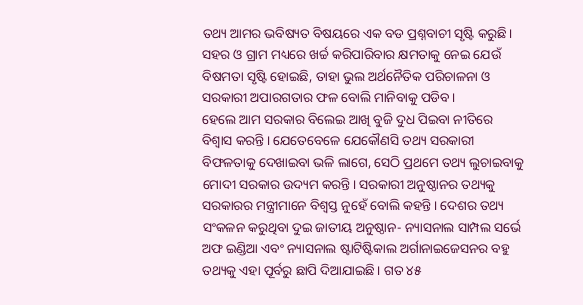ତଥ୍ୟ ଆମର ଭବିଷ୍ୟତ ବିଷୟରେ ଏକ ବଡ ପ୍ରଶ୍ନବାଚୀ ସୃଷ୍ଟି କରୁଛି। ସହର ଓ ଗ୍ରାମ ମଧ୍ୟରେ ଖର୍ଚ୍ଚ କରିପାରିବାର କ୍ଷମତାକୁ ନେଇ ଯେଉଁ ବିଷମତା ସୃଷ୍ଟି ହୋଇଛି, ତାହା ଭୁଲ ଅର୍ଥନୈତିକ ପରିଚାଳନା ଓ ସରକାରୀ ଅପାରଗତାର ଫଳ ବୋଲି ମାନିବାକୁ ପଡିବ।
ହେଲେ ଆମ ସରକାର ବିଲେଇ ଆଖି ବୁଜି ଦୁଧ ପିଇବା ନୀତିରେ ବିଶ୍ଵାସ କରନ୍ତି। ଯେତେବେଳେ ଯେକୌଣସି ତଥ୍ୟ ସରକାରୀ ବିଫଳତାକୁ ଦେଖାଇବା ଭଳି ଲାଗେ, ସେଠି ପ୍ରଥମେ ତଥ୍ୟ ଲୁଚାଇବାକୁ ମୋଦୀ ସରକାର ଉଦ୍ୟମ କରନ୍ତି। ସରକାରୀ ଅନୁଷ୍ଠାନର ତଥ୍ୟକୁ ସରକାରର ମନ୍ତ୍ରୀମାନେ ବିଶ୍ଵସ୍ତ ନୁହେଁ ବୋଲି କହନ୍ତି। ଦେଶର ତଥ୍ୟ ସଂକଳନ କରୁଥିବା ଦୁଇ ଜାତୀୟ ଅନୁଷ୍ଠାନ- ନ୍ୟାସନାଲ ସାମ୍ପଲ ସର୍ଭେ ଅଫ ଇଣ୍ଡିଆ ଏବଂ ନ୍ୟାସନାଲ ଷ୍ଟାଟିଷ୍ଟିକାଲ ଅର୍ଗାନାଇଜେସନର ବହୁ ତଥ୍ୟକୁ ଏହା ପୂର୍ବରୁ ଛାପି ଦିଆଯାଇଛି। ଗତ ୪୫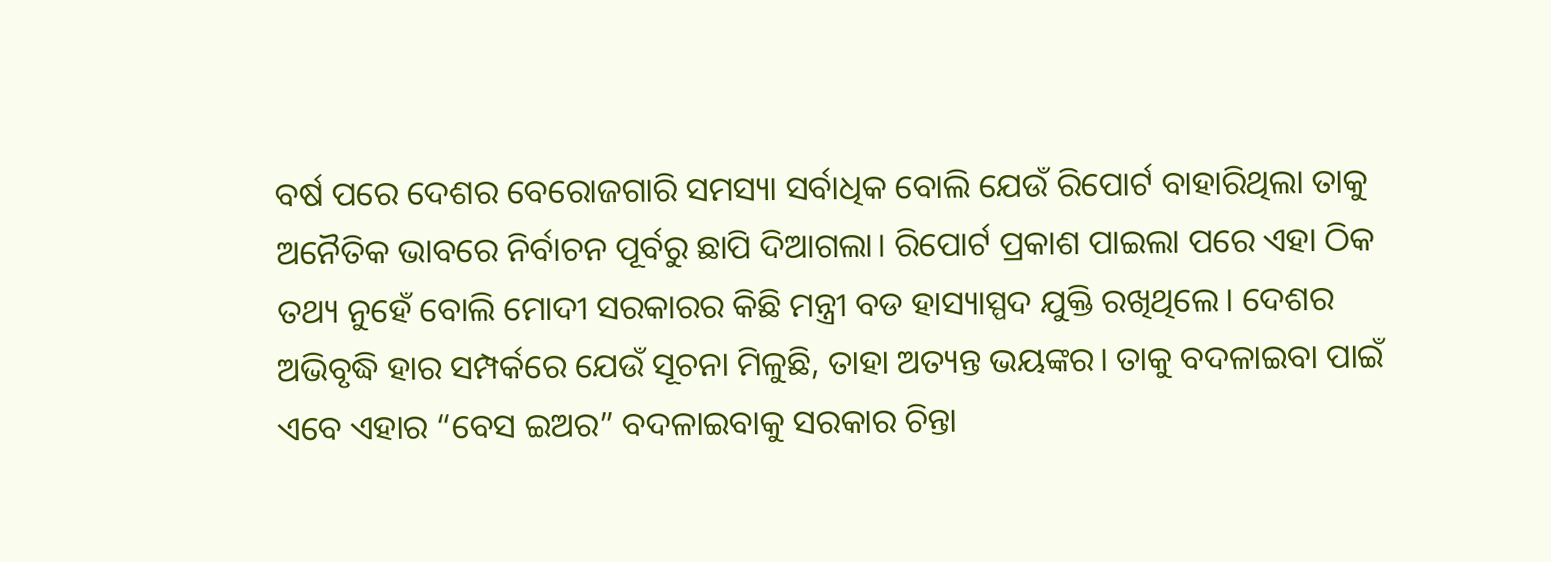ବର୍ଷ ପରେ ଦେଶର ବେରୋଜଗାରି ସମସ୍ୟା ସର୍ବାଧିକ ବୋଲି ଯେଉଁ ରିପୋର୍ଟ ବାହାରିଥିଲା ତାକୁ ଅନୈତିକ ଭାବରେ ନିର୍ବାଚନ ପୂର୍ବରୁ ଛାପି ଦିଆଗଲା। ରିପୋର୍ଟ ପ୍ରକାଶ ପାଇଲା ପରେ ଏହା ଠିକ ତଥ୍ୟ ନୁହେଁ ବୋଲି ମୋଦୀ ସରକାରର କିଛି ମନ୍ତ୍ରୀ ବଡ ହାସ୍ୟାସ୍ପଦ ଯୁକ୍ତି ରଖିଥିଲେ। ଦେଶର ଅଭିବୃଦ୍ଧି ହାର ସମ୍ପର୍କରେ ଯେଉଁ ସୂଚନା ମିଳୁଛି, ତାହା ଅତ୍ୟନ୍ତ ଭୟଙ୍କର। ତାକୁ ବଦଳାଇବା ପାଇଁ ଏବେ ଏହାର “ବେସ ଇଅର” ବଦଳାଇବାକୁ ସରକାର ଚିନ୍ତା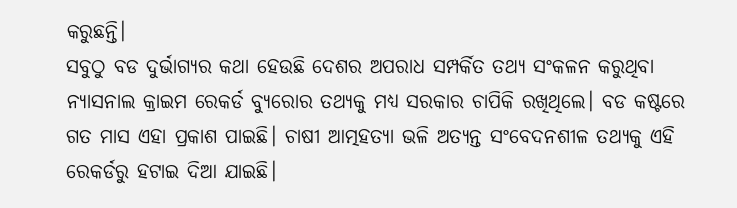କରୁଛନ୍ତି।
ସବୁଠୁ ବଡ ଦୁର୍ଭାଗ୍ୟର କଥା ହେଉଛି ଦେଶର ଅପରାଧ ସମ୍ପର୍କିତ ତଥ୍ୟ ସଂକଳନ କରୁଥିବା ନ୍ୟାସନାଲ କ୍ରାଇମ ରେକର୍ଡ ବ୍ୟୁରୋର ତଥ୍ୟକୁ ମଧ୍ୟ ସରକାର ଚାପିକି ରଖିଥିଲେ। ବଡ କଷ୍ଟରେ ଗତ ମାସ ଏହା ପ୍ରକାଶ ପାଇଛି। ଚାଷୀ ଆତ୍ମହତ୍ୟା ଭଳି ଅତ୍ୟନ୍ତ ସଂବେଦନଶୀଳ ତଥ୍ୟକୁ ଏହି ରେକର୍ଡରୁ ହଟାଇ ଦିଆ ଯାଇଛି।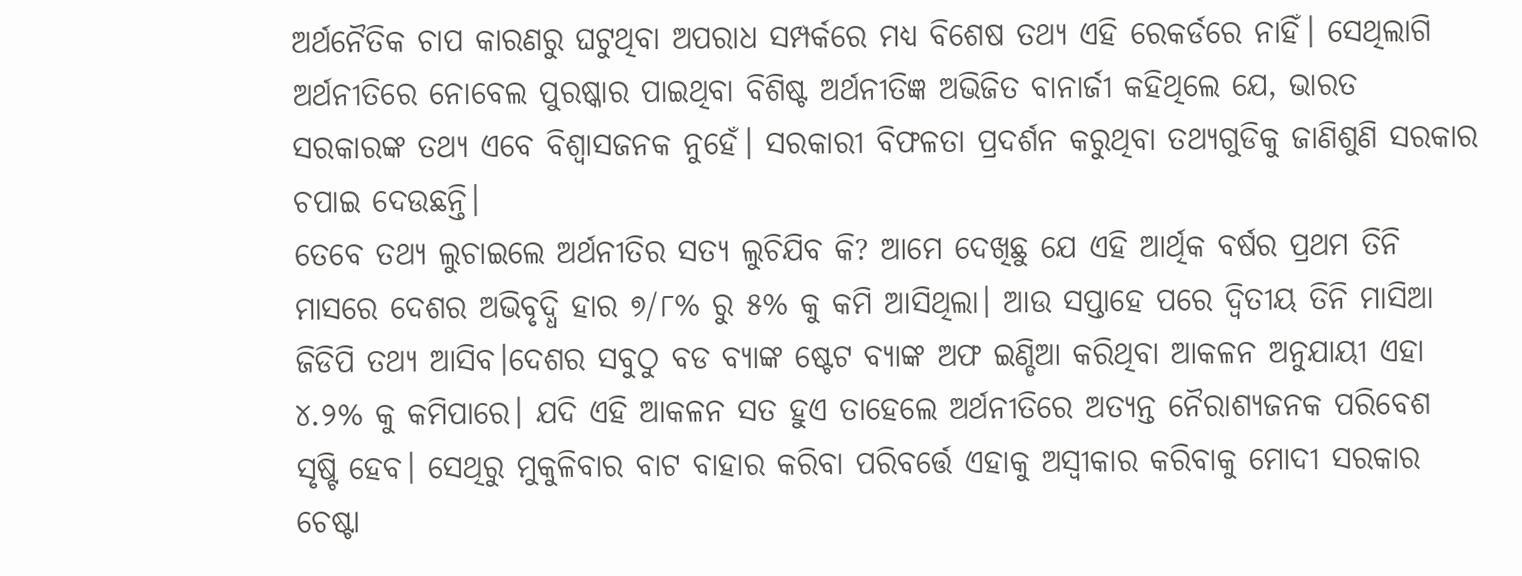ଅର୍ଥନୈତିକ ଚାପ କାରଣରୁ ଘଟୁଥିବା ଅପରାଧ ସମ୍ପର୍କରେ ମଧ୍ୟ ବିଶେଷ ତଥ୍ୟ ଏହି ରେକର୍ଡରେ ନାହିଁ। ସେଥିଲାଗି ଅର୍ଥନୀତିରେ ନୋବେଲ ପୁରଷ୍କାର ପାଇଥିବା ବିଶିଷ୍ଟ ଅର୍ଥନୀତିଜ୍ଞ ଅଭିଜିତ ବାନାର୍ଜୀ କହିଥିଲେ ଯେ, ଭାରତ ସରକାରଙ୍କ ତଥ୍ୟ ଏବେ ବିଶ୍ଵାସଜନକ ନୁହେଁ। ସରକାରୀ ବିଫଳତା ପ୍ରଦର୍ଶନ କରୁଥିବା ତଥ୍ୟଗୁଡିକୁ ଜାଣିଶୁଣି ସରକାର ଚପାଇ ଦେଉଛନ୍ତି।
ତେବେ ତଥ୍ୟ ଲୁଚାଇଲେ ଅର୍ଥନୀତିର ସତ୍ୟ ଲୁଚିଯିବ କି? ଆମେ ଦେଖିଛୁ ଯେ ଏହି ଆର୍ଥିକ ବର୍ଷର ପ୍ରଥମ ତିନି ମାସରେ ଦେଶର ଅଭିବୃଦ୍ଧି ହାର ୭/୮% ରୁ ୫% କୁ କମି ଆସିଥିଲା। ଆଉ ସପ୍ତାହେ ପରେ ଦ୍ଵିତୀୟ ତିନି ମାସିଆ ଜିଡିପି ତଥ୍ୟ ଆସିବ।ଦେଶର ସବୁଠୁ ବଡ ବ୍ୟାଙ୍କ ଷ୍ଟେଟ ବ୍ୟାଙ୍କ ଅଫ ଇଣ୍ଡିଆ କରିଥିବା ଆକଳନ ଅନୁଯାୟୀ ଏହା ୪.୨% କୁ କମିପାରେ। ଯଦି ଏହି ଆକଳନ ସତ ହୁଏ ତାହେଲେ ଅର୍ଥନୀତିରେ ଅତ୍ୟନ୍ତ ନୈରାଶ୍ୟଜନକ ପରିବେଶ ସୃଷ୍ଟି ହେବ। ସେଥିରୁ ମୁକୁଳିବାର ବାଟ ବାହାର କରିବା ପରିବର୍ତ୍ତେ ଏହାକୁ ଅସ୍ଵୀକାର କରିବାକୁ ମୋଦୀ ସରକାର ଚେଷ୍ଟା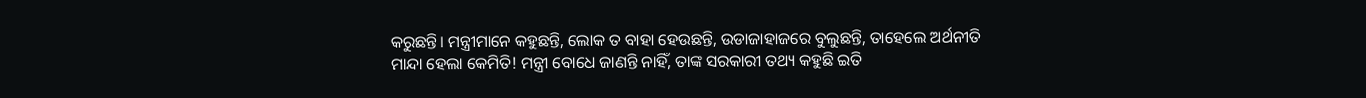କରୁଛନ୍ତି। ମନ୍ତ୍ରୀମାନେ କହୁଛନ୍ତି, ଲୋକ ତ ବାହା ହେଉଛନ୍ତି, ଉଡାଜାହାଜରେ ବୁଲୁଛନ୍ତି, ତାହେଲେ ଅର୍ଥନୀତି ମାନ୍ଦା ହେଲା କେମିତି! ମନ୍ତ୍ରୀ ବୋଧେ ଜାଣନ୍ତି ନାହିଁ, ତାଙ୍କ ସରକାରୀ ତଥ୍ୟ କହୁଛି ଇତି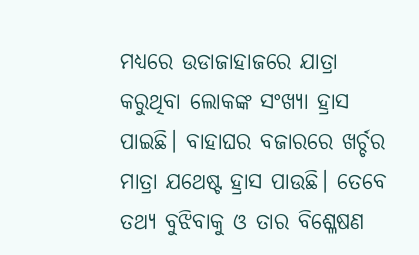ମଧ୍ୟରେ ଉଡାଜାହାଜରେ ଯାତ୍ରା କରୁଥିବା ଲୋକଙ୍କ ସଂଖ୍ୟା ହ୍ରାସ ପାଇଛି। ବାହାଘର ବଜାରରେ ଖର୍ଚ୍ଚର ମାତ୍ରା ଯଥେଷ୍ଟ ହ୍ରାସ ପାଉଛି। ତେବେ ତଥ୍ୟ ବୁଝିବାକୁ ଓ ତାର ବିଶ୍ଳେଷଣ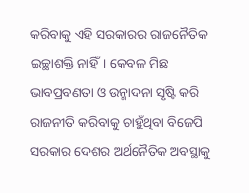କରିବାକୁ ଏହି ସରକାରର ରାଜନୈତିକ ଇଚ୍ଛାଶକ୍ତି ନାହିଁ। କେବଳ ମିଛ ଭାବପ୍ରବଣତା ଓ ଉନ୍ମାଦନା ସୃଷ୍ଟି କରି ରାଜନୀତି କରିବାକୁ ଚାହୁଁଥିବା ବିଜେପି ସରକାର ଦେଶର ଅର୍ଥନୈତିକ ଅବସ୍ଥାକୁ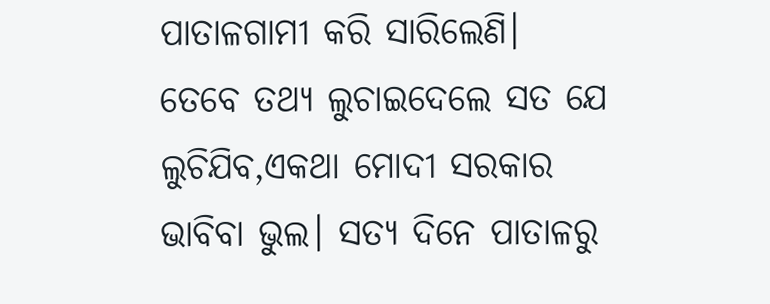ପାତାଳଗାମୀ କରି ସାରିଲେଣି।
ତେବେ ତଥ୍ୟ ଲୁଚାଇଦେଲେ ସତ ଯେ ଲୁଚିଯିବ,ଏକଥା ମୋଦୀ ସରକାର ଭାବିବା ଭୁଲ। ସତ୍ୟ ଦିନେ ପାତାଳରୁ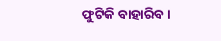ଫୁଟିକି ବାହାରିବ।